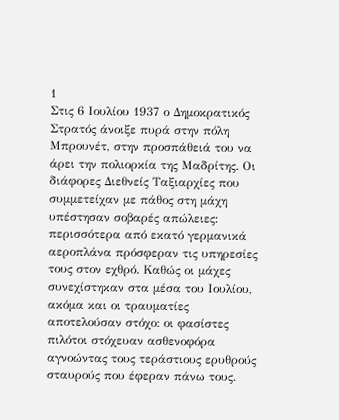1
Στις 6 Ιουλίου 1937 ο Δημοκρατικός Στρατός άνοιξε πυρά στην πόλη Μπρουνέτ, στην προσπάθειά του να άρει την πολιορκία της Μαδρίτης. Oι διάφορες Διεθνείς Ταξιαρχίες που συμμετείχαν με πάθος στη μάχη υπέστησαν σοβαρές απώλειες: περισσότερα από εκατό γερμανικά αεροπλάνα πρόσφεραν τις υπηρεσίες τους στον εχθρό. Καθώς οι μάχες συνεχίστηκαν στα μέσα του Ιουλίου, ακόμα και οι τραυματίες αποτελούσαν στόχο: οι φασίστες πιλότοι στόχευαν ασθενοφόρα αγνοώντας τους τεράστιους ερυθρούς σταυρούς που έφεραν πάνω τους.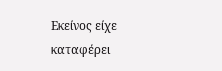Εκείνος είχε καταφέρει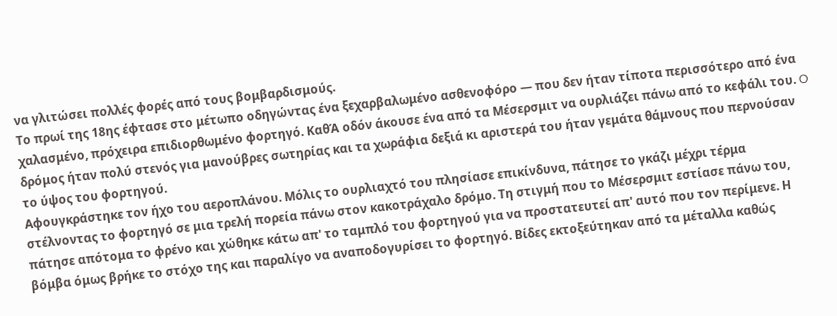να γλιτώσει πολλές φορές από τους βομβαρδισμούς.
Το πρωί της 18ης έφτασε στο μέτωπο οδηγώντας ένα ξεχαρβαλωμένο ασθενοφόρο ― που δεν ήταν τίποτα περισσότερο από ένα χαλασμένο, πρόχειρα επιδιορθωμένο φορτηγό. ΚαθΆ οδόν άκουσε ένα από τα Μέσερσμιτ να ουρλιάζει πάνω από το κεφάλι του. O δρόμος ήταν πολύ στενός για μανούβρες σωτηρίας και τα χωράφια δεξιά κι αριστερά του ήταν γεμάτα θάμνους που περνούσαν το ύψος του φορτηγού.
Αφουγκράστηκε τον ήχο του αεροπλάνου. Μόλις το ουρλιαχτό του πλησίασε επικίνδυνα, πάτησε το γκάζι μέχρι τέρμα στέλνοντας το φορτηγό σε μια τρελή πορεία πάνω στον κακοτράχαλο δρόμο. Τη στιγμή που το Μέσερσμιτ εστίασε πάνω του, πάτησε απότομα το φρένο και χώθηκε κάτω απ' το ταμπλό του φορτηγού για να προστατευτεί απ' αυτό που τον περίμενε. Η βόμβα όμως βρήκε το στόχο της και παραλίγο να αναποδογυρίσει το φορτηγό. Βίδες εκτοξεύτηκαν από τα μέταλλα καθώς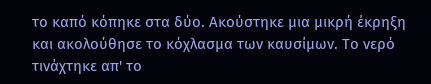το καπό κόπηκε στα δύο. Ακούστηκε μια μικρή έκρηξη και ακολούθησε το κόχλασμα των καυσίμων. Το νερό τινάχτηκε απ' το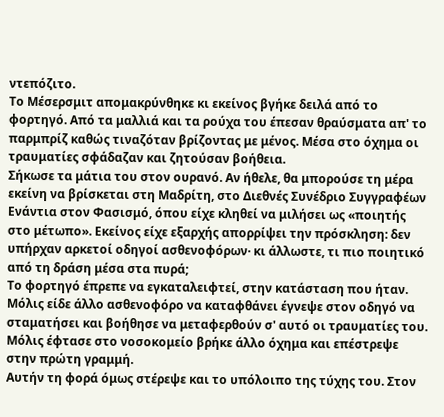ντεπόζιτο.
Το Μέσερσμιτ απομακρύνθηκε κι εκείνος βγήκε δειλά από το φορτηγό. Από τα μαλλιά και τα ρούχα του έπεσαν θραύσματα απ' το παρμπρίζ καθώς τιναζόταν βρίζοντας με μένος. Μέσα στο όχημα οι τραυματίες σφάδαζαν και ζητούσαν βοήθεια.
Σήκωσε τα μάτια του στον ουρανό. Αν ήθελε, θα μπορούσε τη μέρα εκείνη να βρίσκεται στη Μαδρίτη, στο Διεθνές Συνέδριο Συγγραφέων Ενάντια στον Φασισμό, όπου είχε κληθεί να μιλήσει ως «ποιητής στο μέτωπο». Εκείνος είχε εξαρχής απορρίψει την πρόσκληση: δεν υπήρχαν αρκετοί οδηγοί ασθενοφόρων· κι άλλωστε, τι πιο ποιητικό από τη δράση μέσα στα πυρά;
Το φορτηγό έπρεπε να εγκαταλειφτεί, στην κατάσταση που ήταν. Μόλις είδε άλλο ασθενοφόρο να καταφθάνει έγνεψε στον οδηγό να σταματήσει και βοήθησε να μεταφερθούν σ' αυτό οι τραυματίες του.
Μόλις έφτασε στο νοσοκομείο βρήκε άλλο όχημα και επέστρεψε στην πρώτη γραμμή.
Αυτήν τη φορά όμως στέρεψε και το υπόλοιπο της τύχης του. Στον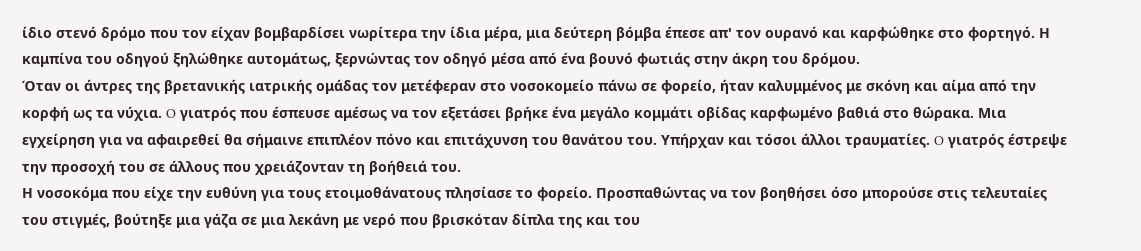ίδιο στενό δρόμο που τον είχαν βομβαρδίσει νωρίτερα την ίδια μέρα, μια δεύτερη βόμβα έπεσε απ' τον ουρανό και καρφώθηκε στο φορτηγό. Η καμπίνα του οδηγού ξηλώθηκε αυτομάτως, ξερνώντας τον οδηγό μέσα από ένα βουνό φωτιάς στην άκρη του δρόμου.
Όταν οι άντρες της βρετανικής ιατρικής ομάδας τον μετέφεραν στο νοσοκομείο πάνω σε φορείο, ήταν καλυμμένος με σκόνη και αίμα από την κορφή ως τα νύχια. O γιατρός που έσπευσε αμέσως να τον εξετάσει βρήκε ένα μεγάλο κομμάτι οβίδας καρφωμένο βαθιά στο θώρακα. Μια εγχείρηση για να αφαιρεθεί θα σήμαινε επιπλέον πόνο και επιτάχυνση του θανάτου του. Υπήρχαν και τόσοι άλλοι τραυματίες. O γιατρός έστρεψε την προσοχή του σε άλλους που χρειάζονταν τη βοήθειά του.
Η νοσοκόμα που είχε την ευθύνη για τους ετοιμοθάνατους πλησίασε το φορείο. Προσπαθώντας να τον βοηθήσει όσο μπορούσε στις τελευταίες του στιγμές, βούτηξε μια γάζα σε μια λεκάνη με νερό που βρισκόταν δίπλα της και του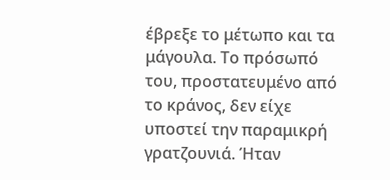έβρεξε το μέτωπο και τα μάγουλα. Το πρόσωπό του, προστατευμένο από το κράνος, δεν είχε υποστεί την παραμικρή γρατζουνιά. Ήταν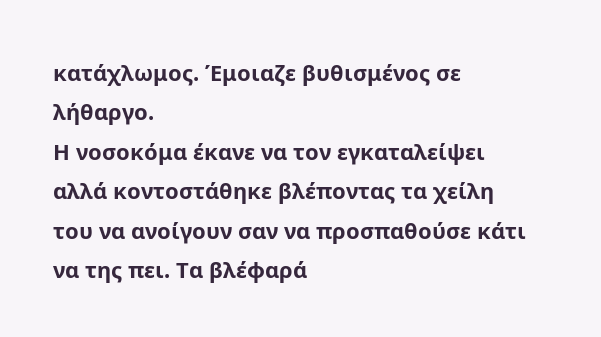κατάχλωμος. Έμοιαζε βυθισμένος σε λήθαργο.
Η νοσοκόμα έκανε να τον εγκαταλείψει αλλά κοντοστάθηκε βλέποντας τα χείλη του να ανοίγουν σαν να προσπαθούσε κάτι να της πει. Τα βλέφαρά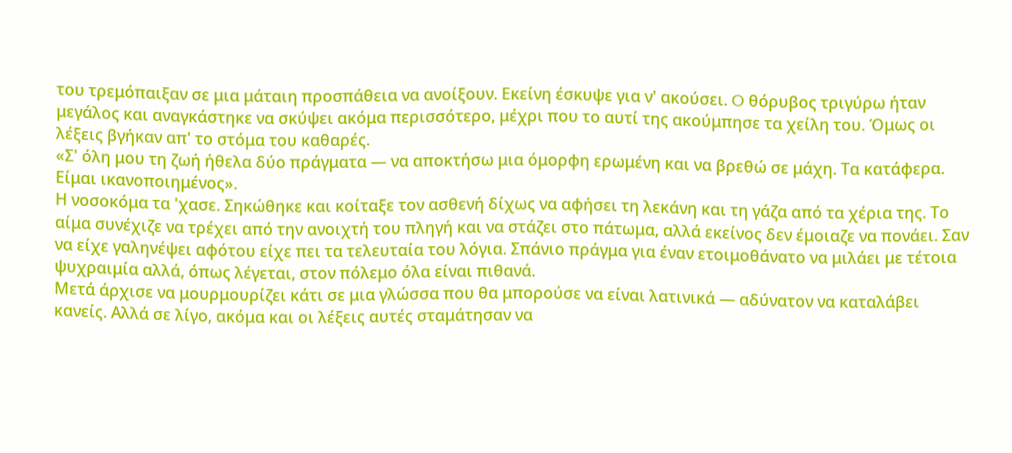του τρεμόπαιξαν σε μια μάταιη προσπάθεια να ανοίξουν. Εκείνη έσκυψε για ν' ακούσει. O θόρυβος τριγύρω ήταν μεγάλος και αναγκάστηκε να σκύψει ακόμα περισσότερο, μέχρι που το αυτί της ακούμπησε τα χείλη του. Όμως οι λέξεις βγήκαν απ' το στόμα του καθαρές.
«Σ' όλη μου τη ζωή ήθελα δύο πράγματα ― να αποκτήσω μια όμορφη ερωμένη και να βρεθώ σε μάχη. Τα κατάφερα. Είμαι ικανοποιημένος».
Η νοσοκόμα τα 'χασε. Σηκώθηκε και κοίταξε τον ασθενή δίχως να αφήσει τη λεκάνη και τη γάζα από τα χέρια της. Το αίμα συνέχιζε να τρέχει από την ανοιχτή του πληγή και να στάζει στο πάτωμα, αλλά εκείνος δεν έμοιαζε να πονάει. Σαν να είχε γαληνέψει αφότου είχε πει τα τελευταία του λόγια. Σπάνιο πράγμα για έναν ετοιμοθάνατο να μιλάει με τέτοια ψυχραιμία αλλά, όπως λέγεται, στον πόλεμο όλα είναι πιθανά.
Μετά άρχισε να μουρμουρίζει κάτι σε μια γλώσσα που θα μπορούσε να είναι λατινικά ― αδύνατον να καταλάβει κανείς. Αλλά σε λίγο, ακόμα και οι λέξεις αυτές σταμάτησαν να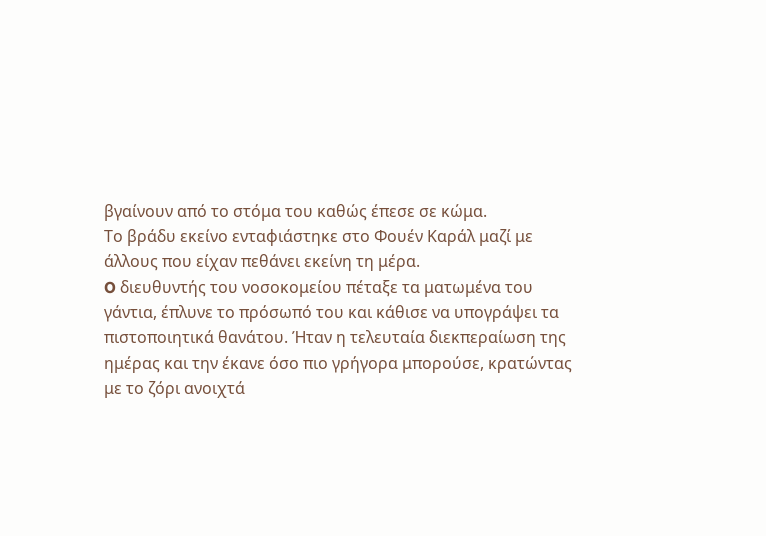βγαίνουν από το στόμα του καθώς έπεσε σε κώμα.
Το βράδυ εκείνο ενταφιάστηκε στο Φουέν Καράλ μαζί με άλλους που είχαν πεθάνει εκείνη τη μέρα.
O διευθυντής του νοσοκομείου πέταξε τα ματωμένα του γάντια, έπλυνε το πρόσωπό του και κάθισε να υπογράψει τα πιστοποιητικά θανάτου. Ήταν η τελευταία διεκπεραίωση της ημέρας και την έκανε όσο πιο γρήγορα μπορούσε, κρατώντας με το ζόρι ανοιχτά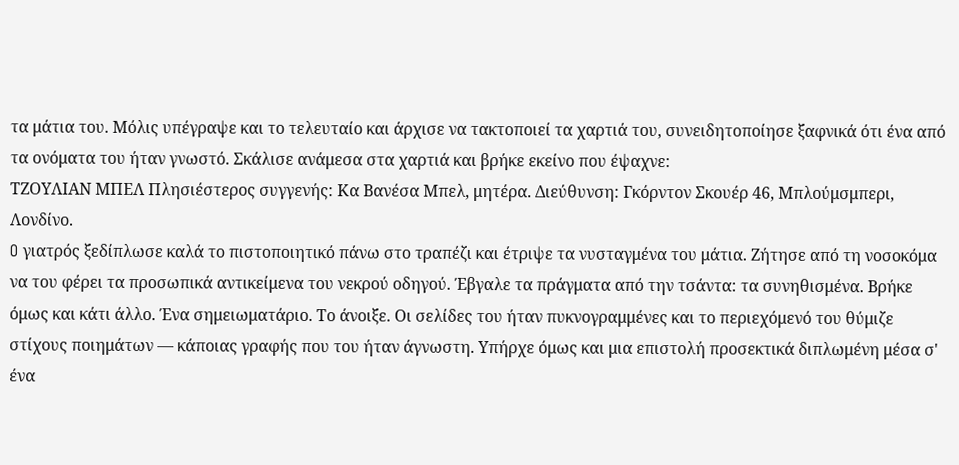τα μάτια του. Μόλις υπέγραψε και το τελευταίο και άρχισε να τακτοποιεί τα χαρτιά του, συνειδητοποίησε ξαφνικά ότι ένα από τα ονόματα του ήταν γνωστό. Σκάλισε ανάμεσα στα χαρτιά και βρήκε εκείνο που έψαχνε:
ΤΖOΥΛΙΑN ΜΠΕΛ Πλησιέστερος συγγενής: Κα Βανέσα Μπελ, μητέρα. Διεύθυνση: Γκόρντον Σκουέρ 46, Μπλούμσμπερι, Λονδίνο.
O γιατρός ξεδίπλωσε καλά το πιστοποιητικό πάνω στο τραπέζι και έτριψε τα νυσταγμένα του μάτια. Ζήτησε από τη νοσοκόμα να του φέρει τα προσωπικά αντικείμενα του νεκρού οδηγού. Έβγαλε τα πράγματα από την τσάντα: τα συνηθισμένα. Βρήκε όμως και κάτι άλλο. Ένα σημειωματάριο. Το άνοιξε. Oι σελίδες του ήταν πυκνογραμμένες και το περιεχόμενό του θύμιζε στίχους ποιημάτων ― κάποιας γραφής που του ήταν άγνωστη. Υπήρχε όμως και μια επιστολή προσεκτικά διπλωμένη μέσα σ' ένα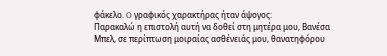φάκελο. O γραφικός χαρακτήρας ήταν άψογος:
Παρακαλώ η επιστολή αυτή να δοθεί στη μητέρα μου, Βανέσα Μπελ, σε περίπτωση μοιραίας ασθένειάς μου, θανατηφόρου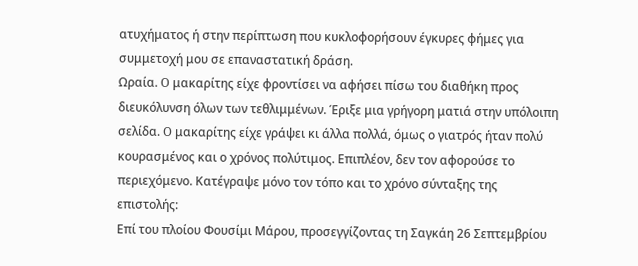ατυχήματος ή στην περίπτωση που κυκλοφορήσουν έγκυρες φήμες για συμμετοχή μου σε επαναστατική δράση.
Ωραία. O μακαρίτης είχε φροντίσει να αφήσει πίσω του διαθήκη προς διευκόλυνση όλων των τεθλιμμένων. Έριξε μια γρήγορη ματιά στην υπόλοιπη σελίδα. O μακαρίτης είχε γράψει κι άλλα πολλά, όμως ο γιατρός ήταν πολύ κουρασμένος και ο χρόνος πολύτιμος. Επιπλέον, δεν τον αφορούσε το περιεχόμενο. Κατέγραψε μόνο τον τόπο και το χρόνο σύνταξης της επιστολής:
Επί του πλοίου Φουσίμι Μάρου, προσεγγίζοντας τη Σαγκάη 26 Σεπτεμβρίου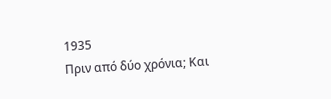1935
Πριν από δύο χρόνια; Και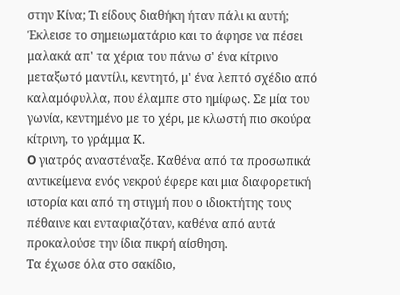στην Κίνα; Τι είδους διαθήκη ήταν πάλι κι αυτή; Έκλεισε το σημειωματάριο και το άφησε να πέσει μαλακά απ' τα χέρια του πάνω σ' ένα κίτρινο μεταξωτό μαντίλι, κεντητό, μ' ένα λεπτό σχέδιο από καλαμόφυλλα, που έλαμπε στο ημίφως. Σε μία του γωνία, κεντημένο με το χέρι, με κλωστή πιο σκούρα κίτρινη, το γράμμα Κ.
O γιατρός αναστέναξε. Καθένα από τα προσωπικά αντικείμενα ενός νεκρού έφερε και μια διαφορετική ιστορία και από τη στιγμή που ο ιδιοκτήτης τους πέθαινε και ενταφιαζόταν, καθένα από αυτά προκαλούσε την ίδια πικρή αίσθηση.
Τα έχωσε όλα στο σακίδιο,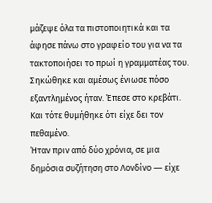μάζεψε όλα τα πιστοποιητικά και τα άφησε πάνω στο γραφείο του για να τα τακτοποιήσει το πρωί η γραμματέας του. Σηκώθηκε και αμέσως ένιωσε πόσο εξαντλημένος ήταν. Έπεσε στο κρεβάτι. Και τότε θυμήθηκε ότι είχε δει τον πεθαμένο.
Ήταν πριν από δύο χρόνια, σε μια δημόσια συζήτηση στο Λονδίνο ― είχε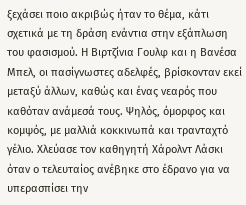ξεχάσει ποιο ακριβώς ήταν το θέμα, κάτι σχετικά με τη δράση ενάντια στην εξάπλωση του φασισμού. Η Βιρτζίνια Γουλφ και η Βανέσα Μπελ, οι πασίγνωστες αδελφές, βρίσκονταν εκεί μεταξύ άλλων, καθώς και ένας νεαρός που καθόταν ανάμεσά τους. Ψηλός, όμορφος και κομψός, με μαλλιά κοκκινωπά και τρανταχτό γέλιο. Χλεύασε τον καθηγητή Χάρολντ Λάσκι όταν ο τελευταίος ανέβηκε στο έδρανο για να υπερασπίσει την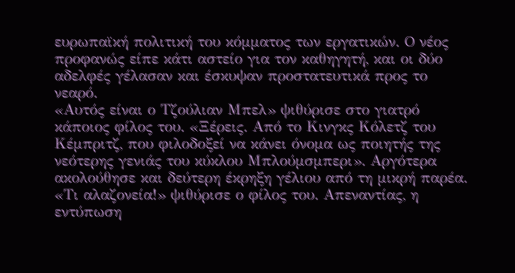ευρωπαϊκή πολιτική του κόμματος των εργατικών. O νέος προφανώς είπε κάτι αστείο για τον καθηγητή, και οι δύο αδελφές γέλασαν και έσκυψαν προστατευτικά προς το νεαρό.
«Αυτός είναι ο Τζούλιαν Μπελ» ψιθύρισε στο γιατρό κάποιος φίλος του. «Ξέρεις. Από το Κινγκς Κόλετζ του Κέμπριτζ, που φιλοδοξεί να κάνει όνομα ως ποιητής της νεότερης γενιάς του κύκλου Μπλούμσμπερι». Αργότερα ακολούθησε και δεύτερη έκρηξη γέλιου από τη μικρή παρέα. «Τι αλαζονεία!» ψιθύρισε ο φίλος του. Απεναντίας, η εντύπωση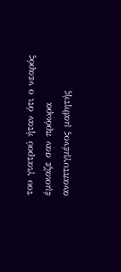του γιατρού ήταν ότι ο νεαρός έμοιαζε σαν πρόωρα αναπτυγμένος μαθητής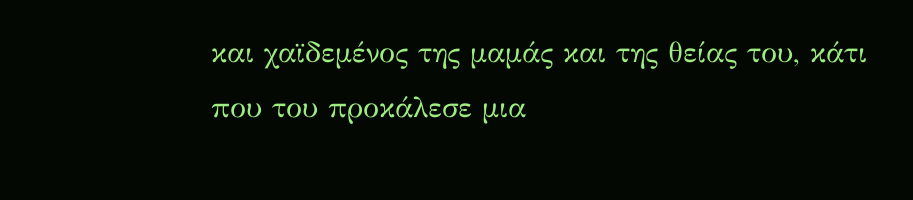και χαϊδεμένος της μαμάς και της θείας του, κάτι που του προκάλεσε μια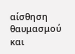αίσθηση θαυμασμού και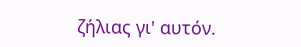ζήλιας γι' αυτόν.